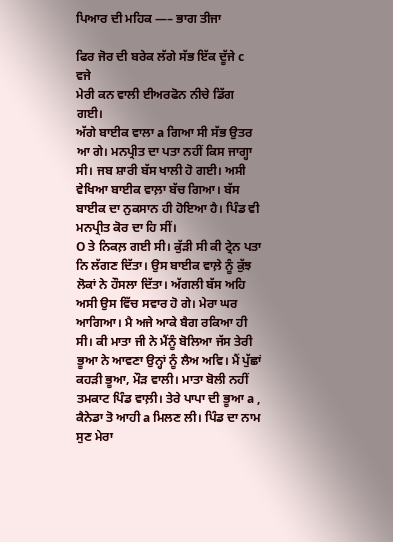ਪਿਆਰ ਦੀ ਮਹਿਕ —– ਭਾਗ ਤੀਜਾ

ਫਿਰ ਜੋਰ ਦੀ ਬਰੇਕ ਲੱਗੇ ਸੱਭ ਇੱਕ ਦੂੱਜੇ c ਵਜੇ
ਮੇਰੀ ਕਨ ਵਾਲੀ ਈਅਰਫੋਨ ਨੀਚੇ ਡਿੱਗ ਗਈ।
ਅੱਗੇ ਬਾਈਕ ਵਾਲਾ a ਗਿਆ ਸੀ ਸੱਭ ਉਤਰ ਆ ਗੇ। ਮਨਪ੍ਰੀਤ ਦਾ ਪਤਾ ਨਹੀਂ ਕਿਸ ਜਾਗ੍ਹਾ ਸੀ। ਜਬ ਸ਼ਾਰੀ ਬੱਸ ਖਾਲੀ ਹੋ ਗਈ। ਅਸੀ ਵੇਖਿਆ ਬਾਈਕ ਵਾਲ਼ਾ ਬੱਚ ਗਿਆ। ਬੱਸ ਬਾਈਕ ਦਾ ਨੁਕਸਾਨ ਹੀ ਹੋਇਆ ਹੈ। ਪਿੰਡ ਵੀ ਮਨਪ੍ਰੀਤ ਕੋਰ ਦਾ ਹਿ ਸੀਂ।
O ਤੇ ਨਿਕਲ਼ ਗਈ ਸੀ। ਕੁੱੜੀ ਸੀ ਕੀ ਟ੍ਰੇਨ ਪਤਾ ਨਿ ਲੱਗਣ ਦਿੱਤਾ। ਉਸ ਬਾਈਕ ਵਾਲ਼ੇ ਨੂੰ ਕੁੱਝ ਲੋਕਾਂ ਨੇ ਹੌਸਲਾ ਦਿੱਤਾ। ਅੱਗਲੀ ਬੱਸ ਅਹਿ ਅਸੀ ਉਸ ਵਿੱਚ ਸਵਾਰ ਹੋ ਗੇ। ਮੇਰਾ ਘਰ ਆਗਿਆ। ਮੈ ਅਜੇ ਆਕੇ ਬੈਗ ਰਕਿਆ ਹੀ ਸੀ। ਕੀ ਮਾਤਾ ਜੀ ਨੇ ਮੈਂਨੂੰ ਬੋਲਿਆ ਜੱਸ ਤੇਰੀ ਭੂਆ ਨੇ ਆਵਣਾ ਉਨ੍ਹਾਂ ਨੂੰ ਲੈਅ ਅਵਿ। ਮੈਂ ਪੁੱਛਾਂ ਕਹੜੀ ਭੂਆ, ਮੌੜ ਵਾਲੀ। ਮਾਤਾ ਬੋਲੀ ਨਹੀਂ ਤਮਕਾਟ ਪਿੰਡ ਵਾਲ਼ੀ। ਤੇਰੇ ਪਾਪਾ ਦੀ ਭੂਆ a , ਕੈਨੇਡਾ ਤੋ ਆਹੀ a ਮਿਲਣ ਲੀ। ਪਿੰਡ ਦਾ ਨਾਮ ਸੁਣ ਮੇਰਾ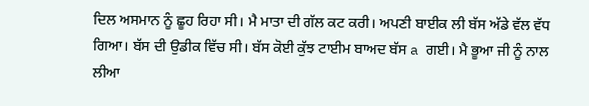ਦਿਲ ਅਸਮਾਨ ਨੂੰ ਛੂਹ ਰਿਹਾ ਸੀ। ਮੈ ਮਾਤਾ ਦੀ ਗੱਲ ਕਟ ਕਰੀ। ਅਪਣੀ ਬਾਈਕ ਲੀ ਬੱਸ ਅੱਡੇ ਵੱਲ ਵੱਧ ਗਿਆ। ਬੱਸ ਦੀ ਉਡੀਕ ਵਿੱਚ ਸੀ। ਬੱਸ ਕੋਈ ਕੁੱਝ ਟਾਈਮ ਬਾਅਦ ਬੱਸ a ਗਈ। ਮੈ ਭੂਆ ਜੀ ਨੂੰ ਨਾਲ ਲੀਆ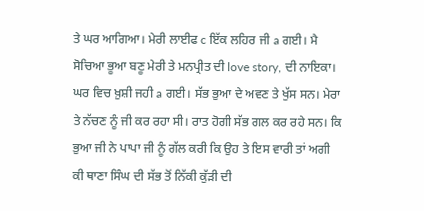ਤੇ ਘਰ ਆਗਿਆ। ਮੇਰੀ ਲਾਈਫ c ਇੱਕ ਲਹਿਰ ਜੀ a ਗਈ। ਮੈ ਸੋਚਿਆ ਭੂਆ ਬਣੂ ਮੇਰੀ ਤੇ ਮਨਪ੍ਰੀਤ ਦੀ love story, ਦੀ ਨਾਇਕਾ।
ਘਰ ਵਿਚ ਖ਼ੁਸ਼ੀ ਜਹੀ a ਗਈ। ਸੱਭ ਭੁਆ ਦੇ ਅਵਣ ਤੇ ਖੁੱਸ ਸਨ। ਮੇਰਾ ਤੇ ਨੱਚਣ ਨੂੰ ਜੀ ਕਰ ਰਹਾ ਸੀ। ਰਾਤ ਹੋਗੀ ਸੱਭ ਗਲ ਕਰ ਰਹੇ ਸਨ। ਕਿ ਭੁਆ ਜੀ ਨੇ ਪਾਪਾ ਜੀ ਨੂੰ ਗੱਲ ਕਰੀ ਕਿ ਉਹ ਤੇ ਇਸ ਵਾਰੀ ਤਾਂ ਅਗੀ ਕੀ ਥਾਣਾ ਸਿੰਘ ਦੀ ਸੱਭ ਤੋਂ ਨਿੱਕੀ ਕੁੱੜੀ ਦੀ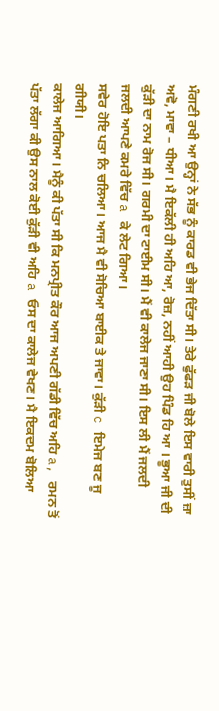ਮੰਗਣੀ ਰਖੀ ਆ ਉਨ੍ਹਾਂ ਨੇ ਸੱਭ ਨੂੰ ਕਾਰਡ ਵੀ ਭੇਜ ਦਿੱਤਾ ਸੀ। ਤੇਰੇ ਫੁੱਫੜ ਜੀ ਬੋਲੇ ਇਸ ਵਾਰੀ ਤੁਸੀਂ ਜ਼ਾ ਅਵੋ, ਮਾਵਾ – ਧੀਆ। ਮੈ ਇਕੱਲੀ ਹੀ ਅਹਿ ਆ, ਰੋਜ਼, ਨਹੀਂ ਆਹੀ ਉਹ ਪਿੰਡ ਹਿ ਆ । ਭੂਆ ਜੀ ਦੀ ਕੁੱੜੀ ਦਾ ਨਾਮ ਰੋਜ ਸੀ। ਗਰਮੀ ਦਾ ਟਾਈਮ ਸੀ। ਮੈਂ ਵੀ ਕਾਲੇਜ ਜਾਣਾ ਸੀ। ਇਸ ਲੀ ਮੈਂ ਜਲਦੀ ਜਲਦੀ ਆਪਣੇ ਕਮਰੇ ਵਿੱਚ a ਕੇ ਲੇਟ ਗਿਆ।
ਸਵੇਰ ਹੋਇ ਪਤਾ ਨਿ ਚਲਿਆ। ਆਜ ਮੈ ਵੀ ਸੋਚਿਆ ਬਾਈਕ ਤੇ ਜਾਵਾ। ਕੁੱੜੀ c ਇਮੇਜ ਬਣ ਜੂ ਗੀਯੀ।
ਕਾਲੇਜ ਆਗਿਆ। ਮੈਨੂੰ ਕੀ ਪੱਤਾ ਸੀ ਕਿ ਮਨਪ੍ਰੀਤ ਕੌਰ ਆਜ ਅਪਣੀ ਗੱਡੀ ਵਿੱਚ ਅਹਿ a, ਰਮਨ ਤੋਂ ਪੱਤਾ ਲੱਗਾ ਕੀ ਉਸ ਨਾਲ ਕੋਈ ਕੁੱੜੀ ਵੀ ਅਹਿ a ਓਸ ਦਾ ਕਾਲੇਜ ਵੇਖਣ। ਮੈ ਇਕਦਮ ਬੋਲਿਆ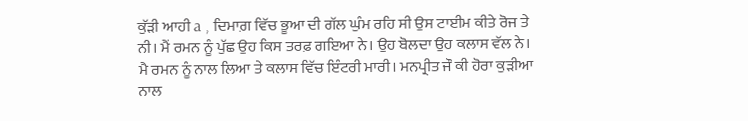ਕੁੱੜੀ ਆਹੀ a , ਦਿਮਾਗ਼ ਵਿੱਚ ਭੂਆ ਦੀ ਗੱਲ ਘੁੰਮ ਰਹਿ ਸੀ ਉਸ ਟਾਈਮ ਕੀਤੇ ਰੋਜ ਤੇ ਨੀ। ਮੈਂ ਰਮਨ ਨੂੰ ਪੁੱਛ ਉਹ ਕਿਸ ਤਰਫ਼ ਗਇਆ ਨੇ। ਉਹ ਬੋਲਦਾ ਉਹ ਕਲਾਸ ਵੱਲ ਨੇ। ਮੈ ਰਮਨ ਨੂੰ ਨਾਲ ਲਿਆ ਤੇ ਕਲਾਸ ਵਿੱਚ ਇੰਟਰੀ ਮਾਰੀ। ਮਨਪ੍ਰੀਤ ਜੌ ਕੀ ਹੋਰਾ ਕੁੜੀਆ ਨਾਲ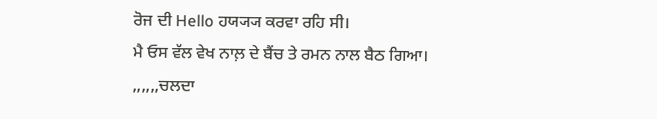ਰੋਜ ਦੀ Hello ਹਯ੍ਯ੍ਯ ਕਰਵਾ ਰਹਿ ਸੀ।
ਮੈ ਓਸ ਵੱਲ ਵੇਖ ਨਾਲ਼ ਦੇ ਬੈਂਚ ਤੇ ਰਮਨ ਨਾਲ ਬੈਠ ਗਿਆ।
,,,,,,ਚਲਦਾ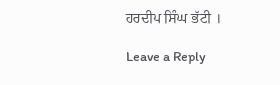ਹਰਦੀਪ ਸਿੰਘ ਭੱਟੀ ।

Leave a Reply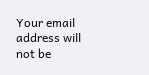Your email address will not be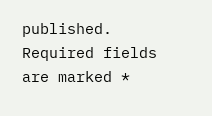published. Required fields are marked *